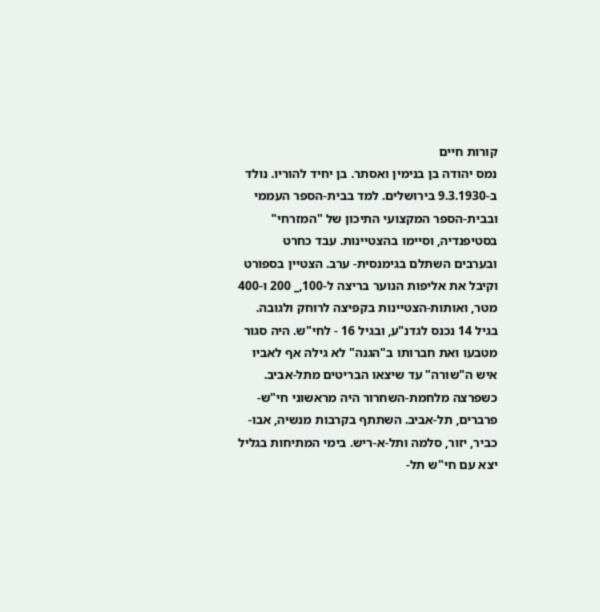קורות חיים
נמס יהודה בן בנימין ואסתר. בן יחיד להוריו. נולד ב-9.3.1930 בירושלים. למד בבית-הספר העממי ובבית-הספר המקצועי התיכון של "המזרחי" בסטיפנדיה, וסיימו בהצטיינות. עבד כחרט ובערבים השתלם בגימנסית- ערב. הצטיין בספורט וקיבל את אליפות הנוער בריצה ל-100,_ 200 ו-400 מטר, ואותות-הצטיינות בקפיצה לרוחק ולגובה. בגיל 14 נכנס לגדנ"ע, ובגיל 16 - לחי"ש. היה סגור מטבעו ואת חברותו ב"הגנה" לא גילה אף לאביו איש ה"שורה" עד שיצאו הבריטים מתל-אביב. כשפרצה מלחמת-השחרור היה מראשוני חי"ש-פרברים, תל-אביב. השתתף בקרבות מנשיה, אבו-כביר, יזור, סלמה ותל-א-ריש. בימי המתיחות בגליל יצא עם חי"ש תל-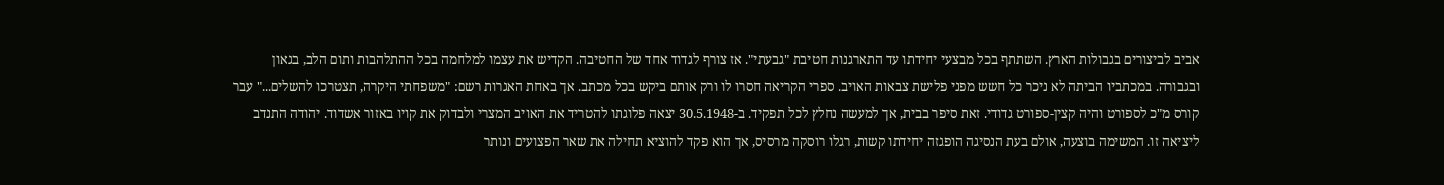אביב לביצורים בגבולות הארץ. השתתף בכל מבצעי יחידתו עד התארגנות חטיבת "גבעתי". אז צורף לגדוד אחד של החטיבה. הקדיש את עצמו למלחמה בכל ההתלהבות ותום הלב, בגאון ובגבורה. במכתביו הביתה לא ניכר כל חשש מפני פלישת צבאות האויב. ספרי הקריאה חסרו לו ורק אותם ביקש בכל מכתב. אך באחת האגרות רשם: "משפחתי היקרה, תצטרכו להשלים..." עבר קורס מ"כ לספורט והיה קצין-ספורט גדודי. זאת סיפר בבית, אך למעשה נחלץ לכל תפקיד. ב-30.5.1948 יצאה פלוגתו להטריד את האויב המצרי ולבדוק את קויו באזור אשדוד. יהודה התנדב ליציאה זו. המשימה בוצעה, אולם בעת הנסיגה הופגזה יחידתו קשות, רגלו רוסקה מרסיס, אך הוא פקד להוציא תחילה את שאר הפצועים ונותר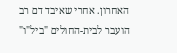האחרון. אחרי שאיבד דם רב הועבר לבית-החולים "ביל"ו"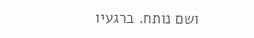ושם נותח. ברגעיו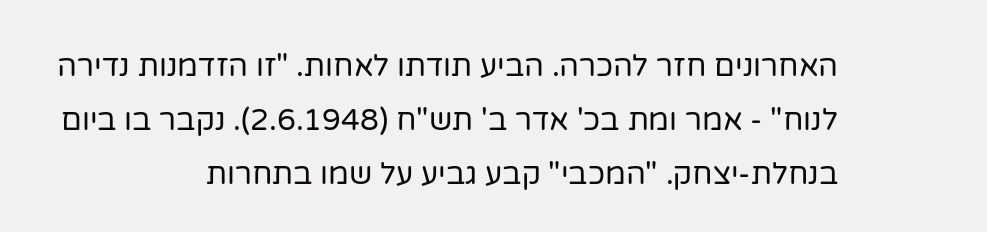האחרונים חזר להכרה. הביע תודתו לאחות. "זו הזדמנות נדירה לנוח" - אמר ומת בכ' אדר ב' תש"ח (2.6.1948). נקבר בו ביום בנחלת-יצחק. "המכבי" קבע גביע על שמו בתחרות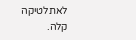לאתלטיקה קלה.